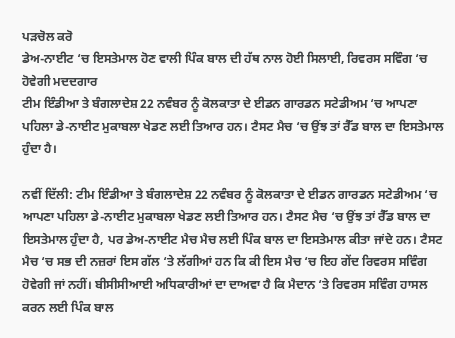ਪੜਚੋਲ ਕਰੋ
ਡੇਅ-ਨਾਈਟ ‘ਚ ਇਸਤੇਮਾਲ ਹੋਣ ਵਾਲੀ ਪਿੰਕ ਬਾਲ ਦੀ ਹੱਥ ਨਾਲ ਹੋਈ ਸਿਲਾਈ, ਰਿਵਰਸ ਸਵਿੰਗ ‘ਚ ਹੋਵੇਗੀ ਮਦਦਗਾਰ
ਟੀਮ ਇੰਡੀਆ ਤੇ ਬੰਗਲਾਦੇਸ਼ 22 ਨਵੰਬਰ ਨੂੰ ਕੋਲਕਾਤਾ ਦੇ ਈਡਨ ਗਾਰਡਨ ਸਟੇਡੀਅਮ ‘ਚ ਆਪਣਾ ਪਹਿਲਾ ਡੇ-ਨਾਈਟ ਮੁਕਾਬਲਾ ਖੇਡਣ ਲਈ ਤਿਆਰ ਹਨ। ਟੈਸਟ ਮੈਚ ‘ਚ ਉਂਝ ਤਾਂ ਰੈੱਡ ਬਾਲ ਦਾ ਇਸਤੇਮਾਲ ਹੁੰਦਾ ਹੈ।

ਨਵੀਂ ਦਿੱਲੀ: ਟੀਮ ਇੰਡੀਆ ਤੇ ਬੰਗਲਾਦੇਸ਼ 22 ਨਵੰਬਰ ਨੂੰ ਕੋਲਕਾਤਾ ਦੇ ਈਡਨ ਗਾਰਡਨ ਸਟੇਡੀਅਮ ‘ਚ ਆਪਣਾ ਪਹਿਲਾ ਡੇ-ਨਾਈਟ ਮੁਕਾਬਲਾ ਖੇਡਣ ਲਈ ਤਿਆਰ ਹਨ। ਟੈਸਟ ਮੈਚ ‘ਚ ਉਂਝ ਤਾਂ ਰੈੱਡ ਬਾਲ ਦਾ ਇਸਤੇਮਾਲ ਹੁੰਦਾ ਹੈ, ਪਰ ਡੇਅ-ਨਾਈਟ ਮੈਚ ਮੈਚ ਲਈ ਪਿੰਕ ਬਾਲ ਦਾ ਇਸਤੇਮਾਲ ਕੀਤਾ ਜਾਂਦੇ ਹਨ। ਟੈਸਟ ਮੈਚ ‘ਚ ਸਭ ਦੀ ਨਜ਼ਰਾਂ ਇਸ ਗੱਲ ‘ਤੇ ਲੱਗੀਆਂ ਹਨ ਕਿ ਕੀ ਇਸ ਮੈਚ ‘ਚ ਇਹ ਗੇਂਦ ਰਿਵਰਸ ਸਵਿੰਗ ਹੋਵੇਗੀ ਜਾਂ ਨਹੀਂ। ਬੀਸੀਸੀਆਈ ਅਧਿਕਾਰੀਆਂ ਦਾ ਦਾਅਵਾ ਹੈ ਕਿ ਮੈਦਾਨ ‘ਤੇ ਰਿਵਰਸ ਸਵਿੰਗ ਹਾਸਲ ਕਰਨ ਲਈ ਪਿੰਕ ਬਾਲ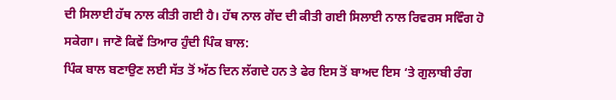ਦੀ ਸਿਲਾਈ ਹੱਥ ਨਾਲ ਕੀਤੀ ਗਈ ਹੈ। ਹੱਥ ਨਾਲ ਗੇਂਦ ਦੀ ਕੀਤੀ ਗਈ ਸਿਲਾਈ ਨਾਲ ਰਿਵਰਸ ਸਵਿੰਗ ਹੋ ਸਕੇਗਾ। ਜਾਣੋ ਕਿਵੇਂ ਤਿਆਰ ਹੁੰਦੀ ਪਿੰਕ ਬਾਲ:
ਪਿੰਕ ਬਾਲ ਬਣਾਉਣ ਲਈ ਸੱਤ ਤੋਂ ਅੱਠ ਦਿਨ ਲੱਗਦੇ ਹਨ ਤੇ ਫੇਰ ਇਸ ਤੋਂ ਬਾਅਦ ਇਸ ‘ਤੇ ਗੁਲਾਬੀ ਰੰਗ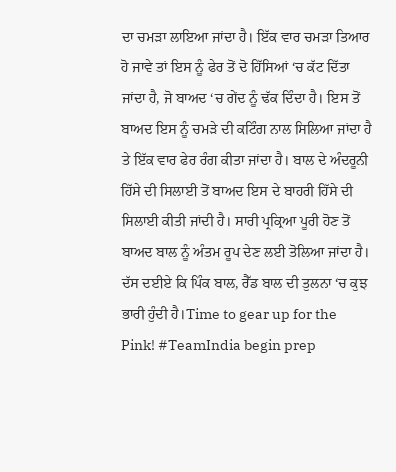ਦਾ ਚਮੜਾ ਲਾਇਆ ਜਾਂਦਾ ਹੈ। ਇੱਕ ਵਾਰ ਚਮੜਾ ਤਿਆਰ ਹੋ ਜਾਵੇ ਤਾਂ ਇਸ ਨੂੰ ਫੇਰ ਤੋਂ ਦੋ ਹਿੱਸਿਆਂ ‘ਚ ਕੱਟ ਦਿੱਤਾ ਜਾਂਦਾ ਹੈ, ਜੋ ਬਾਅਦ ‘ਚ ਗੇਂਦ ਨੂੰ ਢੱਕ ਦਿੰਦਾ ਹੈ। ਇਸ ਤੋਂ ਬਾਅਦ ਇਸ ਨੂੰ ਚਮੜੇ ਦੀ ਕਟਿੰਗ ਨਾਲ ਸਿਲਿਆ ਜਾਂਦਾ ਹੈ ਤੇ ਇੱਕ ਵਾਰ ਫੇਰ ਰੰਗ ਕੀਤਾ ਜਾਂਦਾ ਹੈ। ਬਾਲ ਦੇ ਅੰਦਰੂਨੀ ਹਿੱਸੇ ਦੀ ਸਿਲਾਈ ਤੋਂ ਬਾਅਦ ਇਸ ਦੇ ਬਾਹਰੀ ਹਿੱਸੇ ਦੀ ਸਿਲਾਈ ਕੀਤੀ ਜਾਂਦੀ ਹੈ। ਸਾਰੀ ਪ੍ਰਕ੍ਰਿਆ ਪੂਰੀ ਹੋਣ ਤੋਂ ਬਾਅਦ ਬਾਲ ਨੂੰ ਅੰਤਮ ਰੂਪ ਦੇਣ ਲਈ ਤੋਲਿਆ ਜਾਂਦਾ ਹੈ। ਦੱਸ ਦਈਏ ਕਿ ਪਿੰਕ ਬਾਲ, ਰੈੱਡ ਬਾਲ ਦੀ ਤੁਲਨਾ ‘ਚ ਕੁਝ ਭਾਰੀ ਹੁੰਦੀ ਹੈ।Time to gear up for the Pink! #TeamIndia begin prep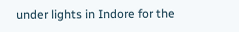under lights in Indore for the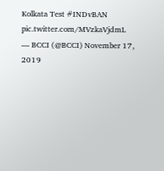Kolkata Test #INDvBAN pic.twitter.com/MVzkaVjdmL
— BCCI (@BCCI) November 17, 2019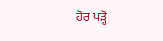ਹੋਰ ਪੜ੍ਹੋ